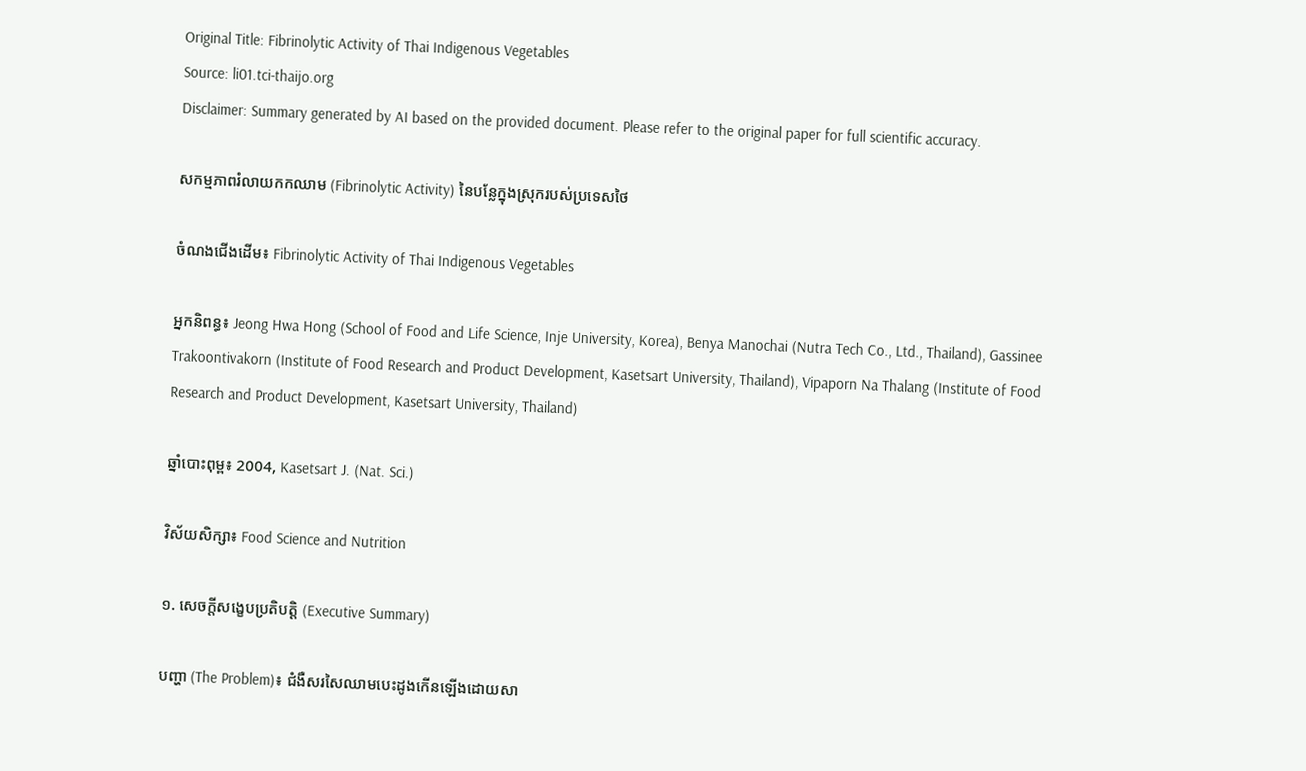Original Title: Fibrinolytic Activity of Thai Indigenous Vegetables
Source: li01.tci-thaijo.org
Disclaimer: Summary generated by AI based on the provided document. Please refer to the original paper for full scientific accuracy.

សកម្មភាពរំលាយកកឈាម (Fibrinolytic Activity) នៃបន្លែក្នុងស្រុករបស់ប្រទេសថៃ

ចំណងជើងដើម៖ Fibrinolytic Activity of Thai Indigenous Vegetables

អ្នកនិពន្ធ៖ Jeong Hwa Hong (School of Food and Life Science, Inje University, Korea), Benya Manochai (Nutra Tech Co., Ltd., Thailand), Gassinee Trakoontivakorn (Institute of Food Research and Product Development, Kasetsart University, Thailand), Vipaporn Na Thalang (Institute of Food Research and Product Development, Kasetsart University, Thailand)

ឆ្នាំបោះពុម្ព៖ 2004, Kasetsart J. (Nat. Sci.)

វិស័យសិក្សា៖ Food Science and Nutrition

១. សេចក្តីសង្ខេបប្រតិបត្តិ (Executive Summary)

បញ្ហា (The Problem)៖ ជំងឺសរសៃឈាមបេះដូងកើនឡើងដោយសា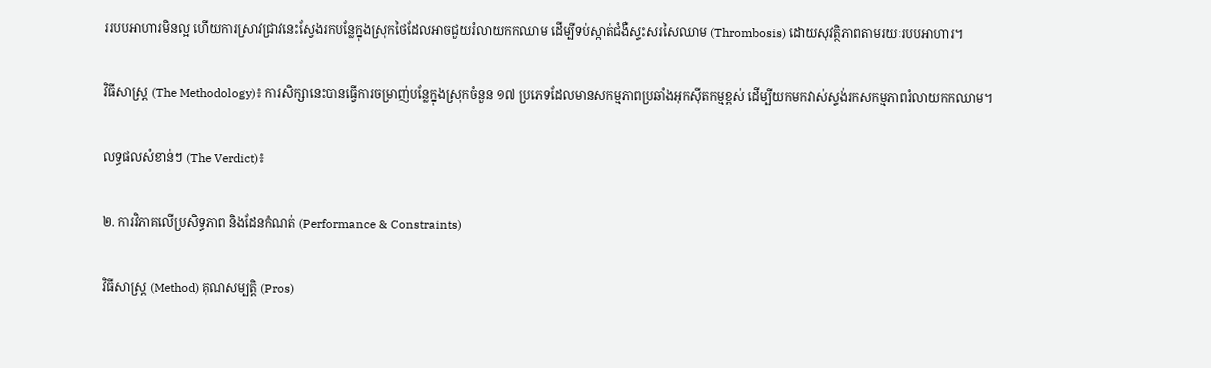ររបបអាហារមិនល្អ ហើយការស្រាវជ្រាវនេះស្វែងរកបន្លែក្នុងស្រុកថៃដែលអាចជួយរំលាយកកឈាម ដើម្បីទប់ស្កាត់ជំងឺស្ទះសរសៃឈាម (Thrombosis) ដោយសុវត្ថិភាពតាមរយៈរបបអាហារ។

វិធីសាស្ត្រ (The Methodology)៖ ការសិក្សានេះបានធ្វើការចម្រាញ់បន្លែក្នុងស្រុកចំនួន ១៧ ប្រភេទដែលមានសកម្មភាពប្រឆាំងអុកស៊ីតកម្មខ្ពស់ ដើម្បីយកមកវាស់ស្ទង់រកសកម្មភាពរំលាយកកឈាម។

លទ្ធផលសំខាន់ៗ (The Verdict)៖

២. ការវិភាគលើប្រសិទ្ធភាព និងដែនកំណត់ (Performance & Constraints)

វិធីសាស្ត្រ (Method) គុណសម្បត្តិ (Pros)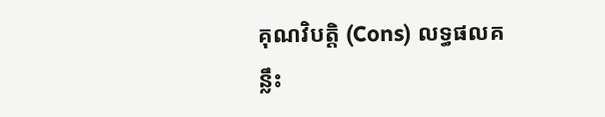គុណវិបត្តិ (Cons) លទ្ធផលគន្លឹះ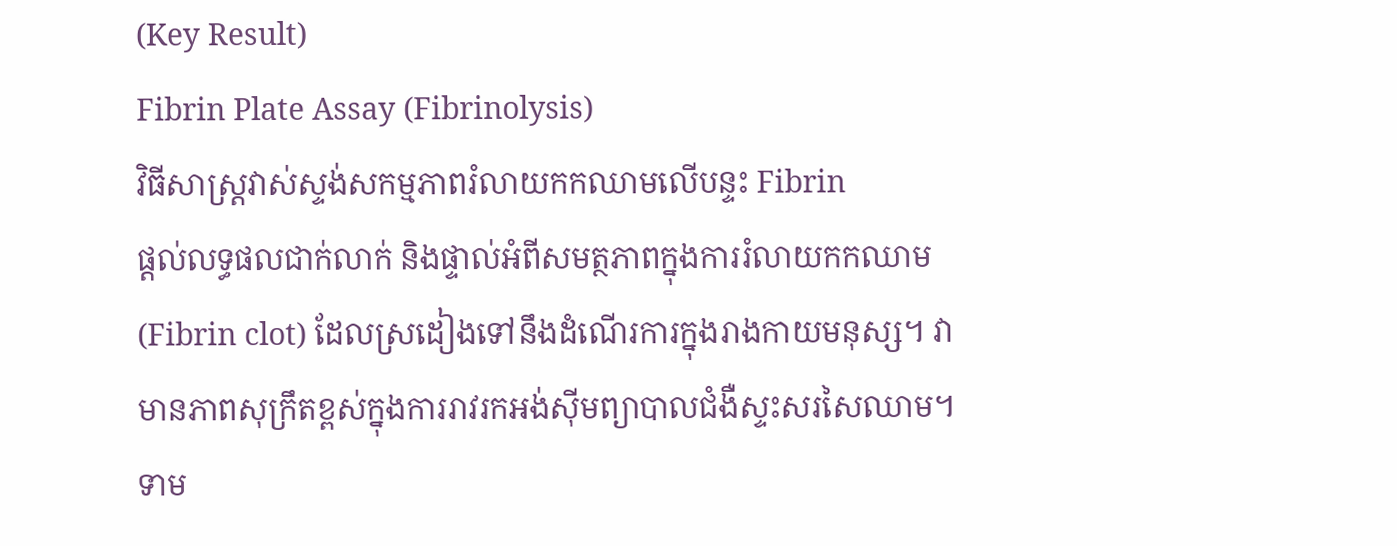(Key Result)
Fibrin Plate Assay (Fibrinolysis)
វិធីសាស្ត្រវាស់ស្ទង់សកម្មភាពរំលាយកកឈាមលើបន្ទះ Fibrin
ផ្តល់លទ្ធផលជាក់លាក់ និងផ្ទាល់អំពីសមត្ថភាពក្នុងការរំលាយកកឈាម (Fibrin clot) ដែលស្រដៀងទៅនឹងដំណើរការក្នុងរាងកាយមនុស្ស។ វាមានភាពសុក្រឹតខ្ពស់ក្នុងការរាវរកអង់ស៊ីមព្យាបាលជំងឺស្ទះសរសៃឈាម។ ទាម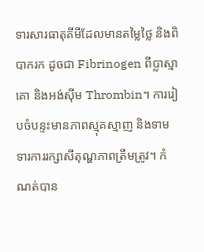ទារសារធាតុគីមីដែលមានតម្លៃថ្លៃ និងពិបាករក ដូចជា Fibrinogen ពីប្លាស្មាគោ និងអង់ស៊ីម Thrombin។ ការរៀបចំបន្ទះមានភាពស្មុគស្មាញ និងទាមទារការរក្សាសីតុណ្ហភាពត្រឹមត្រូវ។ កំណត់បាន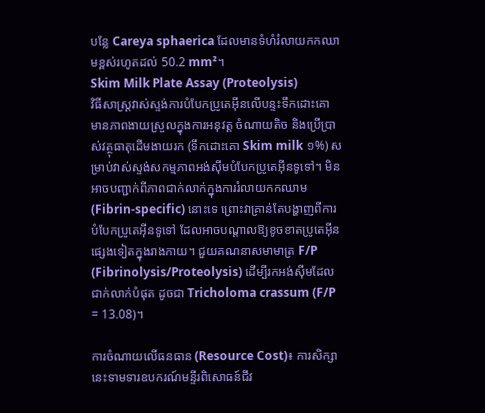បន្លែ Careya sphaerica ដែលមានទំហំរំលាយកកឈាមខ្ពស់រហូតដល់ 50.2 mm²។
Skim Milk Plate Assay (Proteolysis)
វិធីសាស្ត្រវាស់ស្ទង់ការបំបែកប្រូតេអ៊ីនលើបន្ទះទឹកដោះគោ
មានភាពងាយស្រួលក្នុងការអនុវត្ត ចំណាយតិច និងប្រើប្រាស់វត្ថុធាតុដើមងាយរក (ទឹកដោះគោ Skim milk ១%) សម្រាប់វាស់ស្ទង់សកម្មភាពអង់ស៊ីមបំបែកប្រូតេអ៊ីនទូទៅ។ មិនអាចបញ្ជាក់ពីភាពជាក់លាក់ក្នុងការរំលាយកកឈាម (Fibrin-specific) នោះទេ ព្រោះវាគ្រាន់តែបង្ហាញពីការបំបែកប្រូតេអ៊ីនទូទៅ ដែលអាចបណ្តាលឱ្យខូចខាតប្រូតេអ៊ីនផ្សេងទៀតក្នុងរាងកាយ។ ជួយគណនាសមាមាត្រ F/P (Fibrinolysis/Proteolysis) ដើម្បីរកអង់ស៊ីមដែលជាក់លាក់បំផុត ដូចជា Tricholoma crassum (F/P = 13.08)។

ការចំណាយលើធនធាន (Resource Cost)៖ ការសិក្សានេះទាមទារឧបករណ៍មន្ទីរពិសោធន៍ជីវ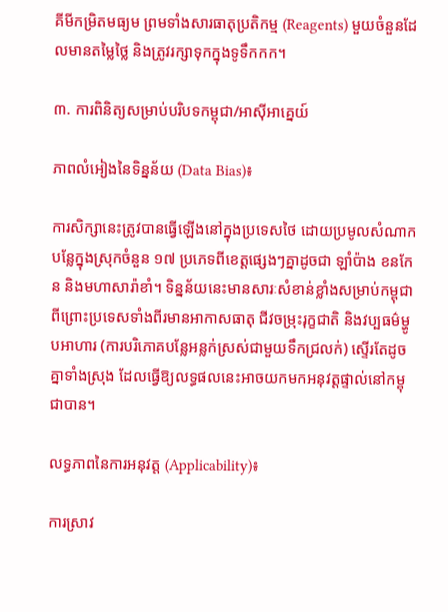គីមីកម្រិតមធ្យម ព្រមទាំងសារធាតុប្រតិកម្ម (Reagents) មួយចំនួនដែលមានតម្លៃថ្លៃ និងត្រូវរក្សាទុកក្នុងទូទឹកកក។

៣. ការពិនិត្យសម្រាប់បរិបទកម្ពុជា/អាស៊ីអាគ្នេយ៍

ភាពលំអៀងនៃទិន្នន័យ (Data Bias)៖

ការសិក្សានេះត្រូវបានធ្វើឡើងនៅក្នុងប្រទេសថៃ ដោយប្រមូលសំណាកបន្លែក្នុងស្រុកចំនួន ១៧ ប្រភេទពីខេត្តផ្សេងៗគ្នាដូចជា ឡាំប៉ាង ខនកែន និងមហាសារ៉ាខាំ។ ទិន្នន័យនេះមានសារៈសំខាន់ខ្លាំងសម្រាប់កម្ពុជា ពីព្រោះប្រទេសទាំងពីរមានអាកាសធាតុ ជីវចម្រុះរុក្ខជាតិ និងវប្បធម៌ម្ហូបអាហារ (ការបរិភោគបន្លែអន្លក់ស្រស់ជាមួយទឹកជ្រលក់) ស្ទើរតែដូចគ្នាទាំងស្រុង ដែលធ្វើឱ្យលទ្ធផលនេះអាចយកមកអនុវត្តផ្ទាល់នៅកម្ពុជាបាន។

លទ្ធភាពនៃការអនុវត្ត (Applicability)៖

ការស្រាវ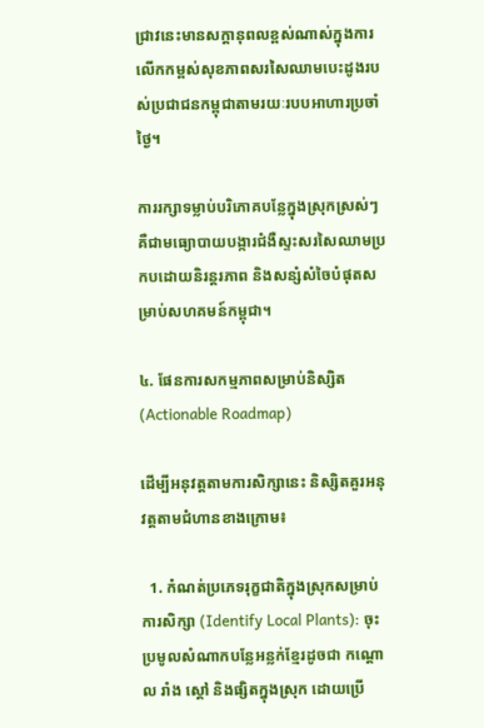ជ្រាវនេះមានសក្តានុពលខ្ពស់ណាស់ក្នុងការលើកកម្ពស់សុខភាពសរសៃឈាមបេះដូងរបស់ប្រជាជនកម្ពុជាតាមរយៈរបបអាហារប្រចាំថ្ងៃ។

ការរក្សាទម្លាប់បរិភោគបន្លែក្នុងស្រុកស្រស់ៗ គឺជាមធ្យោបាយបង្ការជំងឺស្ទះសរសៃឈាមប្រកបដោយនិរន្តរភាព និងសន្សំសំចៃបំផុតសម្រាប់សហគមន៍កម្ពុជា។

៤. ផែនការសកម្មភាពសម្រាប់និស្សិត (Actionable Roadmap)

ដើម្បីអនុវត្តតាមការសិក្សានេះ និស្សិតគួរអនុវត្តតាមជំហានខាងក្រោម៖

  1. កំណត់ប្រភេទរុក្ខជាតិក្នុងស្រុកសម្រាប់ការសិក្សា (Identify Local Plants): ចុះប្រមូលសំណាកបន្លែអន្លក់ខ្មែរដូចជា កណ្ដោល រាំង ស្ដៅ និងផ្សិតក្នុងស្រុក ដោយប្រើ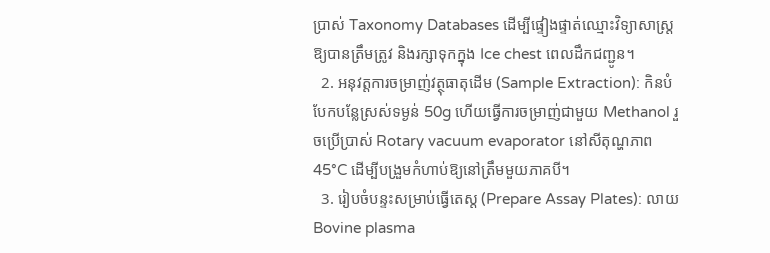ប្រាស់ Taxonomy Databases ដើម្បីផ្ទៀងផ្ទាត់ឈ្មោះវិទ្យាសាស្ត្រឱ្យបានត្រឹមត្រូវ និងរក្សាទុកក្នុង Ice chest ពេលដឹកជញ្ជូន។
  2. អនុវត្តការចម្រាញ់វត្ថុធាតុដើម (Sample Extraction): កិនបំបែកបន្លែស្រស់ទម្ងន់ 50g ហើយធ្វើការចម្រាញ់ជាមួយ Methanol រួចប្រើប្រាស់ Rotary vacuum evaporator នៅសីតុណ្ហភាព 45°C ដើម្បីបង្រួមកំហាប់ឱ្យនៅត្រឹមមួយភាគបី។
  3. រៀបចំបន្ទះសម្រាប់ធ្វើតេស្ត (Prepare Assay Plates): លាយ Bovine plasma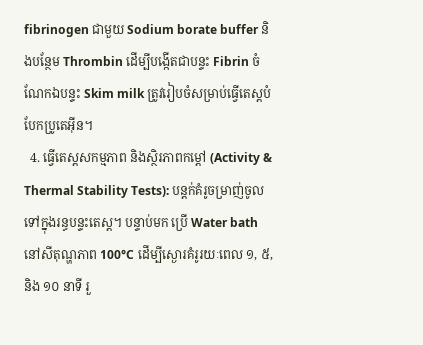fibrinogen ជាមួយ Sodium borate buffer និងបន្ថែម Thrombin ដើម្បីបង្កើតជាបន្ទះ Fibrin ចំណែកឯបន្ទះ Skim milk ត្រូវរៀបចំសម្រាប់ធ្វើតេស្តបំបែកប្រូតេអ៊ីន។
  4. ធ្វើតេស្តសកម្មភាព និងស្ថិរភាពកម្ដៅ (Activity & Thermal Stability Tests): បន្តក់គំរូចម្រាញ់ចូលទៅក្នុងរន្ធបន្ទះតេស្ត។ បន្ទាប់មក ប្រើ Water bath នៅសីតុណ្ហភាព 100°C ដើម្បីស្ងោរគំរូរយៈពេល ១, ៥, និង ១០ នាទី រួ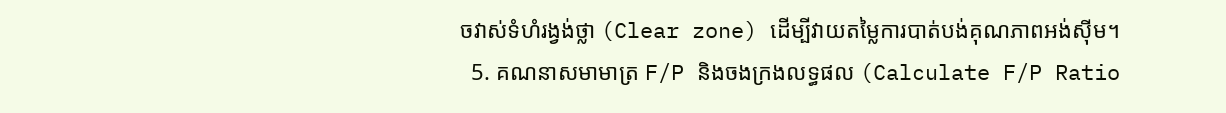ចវាស់ទំហំរង្វង់ថ្លា (Clear zone) ដើម្បីវាយតម្លៃការបាត់បង់គុណភាពអង់ស៊ីម។
  5. គណនាសមាមាត្រ F/P និងចងក្រងលទ្ធផល (Calculate F/P Ratio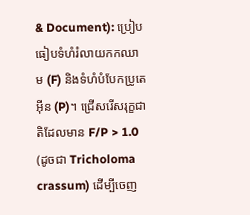& Document): ប្រៀបធៀបទំហំរំលាយកកឈាម (F) និងទំហំបំបែកប្រូតេអ៊ីន (P)។ ជ្រើសរើសរុក្ខជាតិដែលមាន F/P > 1.0 (ដូចជា Tricholoma crassum) ដើម្បីចេញ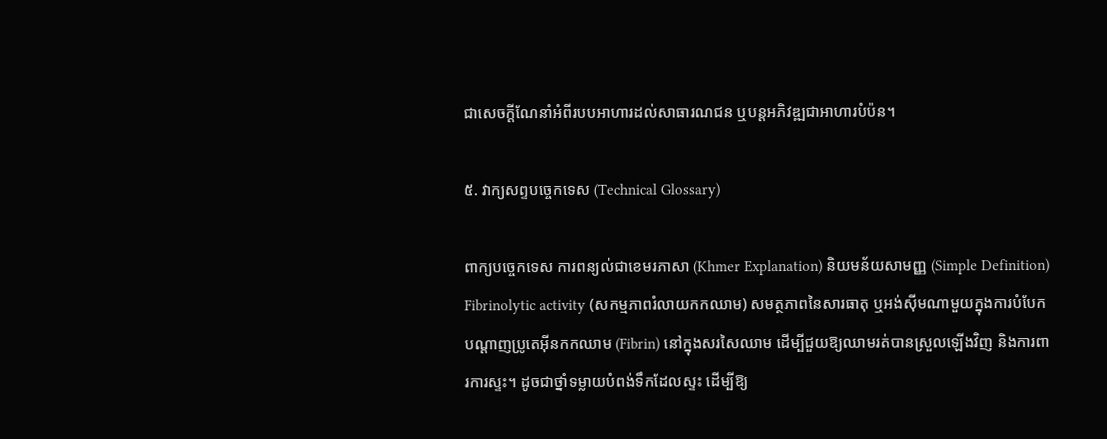ជាសេចក្តីណែនាំអំពីរបបអាហារដល់សាធារណជន ឬបន្តអភិវឌ្ឍជាអាហារបំប៉ន។

៥. វាក្យសព្ទបច្ចេកទេស (Technical Glossary)

ពាក្យបច្ចេកទេស ការពន្យល់ជាខេមរភាសា (Khmer Explanation) និយមន័យសាមញ្ញ (Simple Definition)
Fibrinolytic activity (សកម្មភាពរំលាយកកឈាម) សមត្ថភាពនៃសារធាតុ ឬអង់ស៊ីមណាមួយក្នុងការបំបែកបណ្ដាញប្រូតេអ៊ីនកកឈាម (Fibrin) នៅក្នុងសរសៃឈាម ដើម្បីជួយឱ្យឈាមរត់បានស្រួលឡើងវិញ និងការពារការស្ទះ។ ដូចជាថ្នាំទម្លាយបំពង់ទឹកដែលស្ទះ ដើម្បីឱ្យ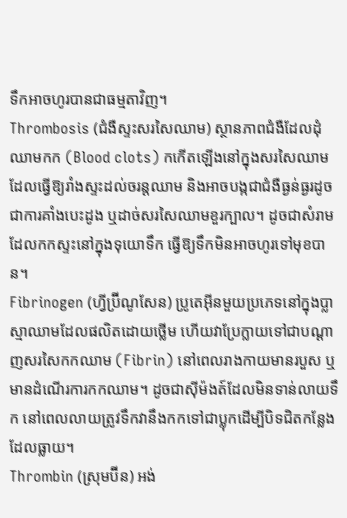ទឹកអាចហូរបានជាធម្មតាវិញ។
Thrombosis (ជំងឺស្ទះសរសៃឈាម) ស្ថានភាពជំងឺដែលដុំឈាមកក (Blood clots) កកើតឡើងនៅក្នុងសរសៃឈាម ដែលធ្វើឱ្យរាំងស្ទះដល់ចរន្តឈាម និងអាចបង្កជាជំងឺធ្ងន់ធ្ងរដូចជាការគាំងបេះដូង ឬដាច់សរសៃឈាមខួរក្បាល។ ដូចជាសំរាមដែលកកស្ទះនៅក្នុងទុយោទឹក ធ្វើឱ្យទឹកមិនអាចហូរទៅមុខបាន។
Fibrinogen (ហ្វីប្រ៊ីណូសែន) ប្រូតេអ៊ីនមួយប្រភេទនៅក្នុងប្លាស្មាឈាមដែលផលិតដោយថ្លើម ហើយវាប្រែក្លាយទៅជាបណ្ដាញសរសៃកកឈាម (Fibrin) នៅពេលរាងកាយមានរបួស ឬមានដំណើរការកកឈាម។ ដូចជាស៊ីម៉ងត៍ដែលមិនទាន់លាយទឹក នៅពេលលាយត្រូវទឹកវានឹងកកទៅជាប្លុកដើម្បីបិទជិតកន្លែងដែលធ្លាយ។
Thrombin (ស្រុមប៊ីន) អង់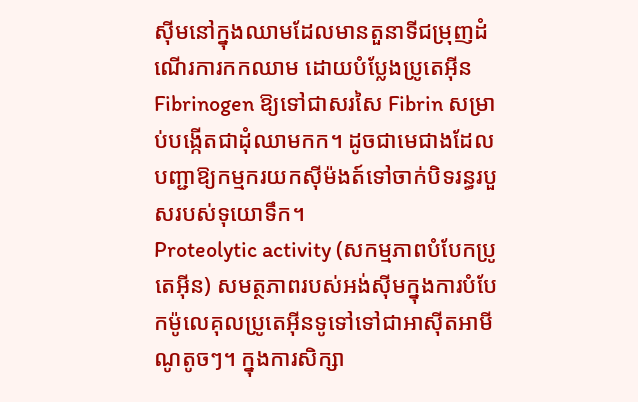ស៊ីមនៅក្នុងឈាមដែលមានតួនាទីជម្រុញដំណើរការកកឈាម ដោយបំប្លែងប្រូតេអ៊ីន Fibrinogen ឱ្យទៅជាសរសៃ Fibrin សម្រាប់បង្កើតជាដុំឈាមកក។ ដូចជាមេជាងដែលបញ្ជាឱ្យកម្មករយកស៊ីម៉ងត៍ទៅចាក់បិទរន្ធរបួសរបស់ទុយោទឹក។
Proteolytic activity (សកម្មភាពបំបែកប្រូតេអ៊ីន) សមត្ថភាពរបស់អង់ស៊ីមក្នុងការបំបែកម៉ូលេគុលប្រូតេអ៊ីនទូទៅទៅជាអាស៊ីតអាមីណូតូចៗ។ ក្នុងការសិក្សា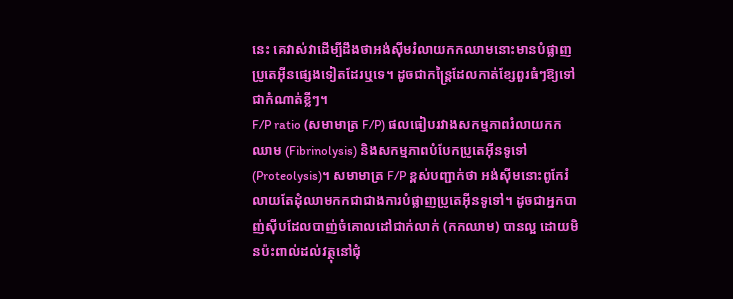នេះ គេវាស់វាដើម្បីដឹងថាអង់ស៊ីមរំលាយកកឈាមនោះមានបំផ្លាញប្រូតេអ៊ីនផ្សេងទៀតដែរឬទេ។ ដូចជាកន្ត្រៃដែលកាត់ខ្សែពួរធំៗឱ្យទៅជាកំណាត់ខ្លីៗ។
F/P ratio (សមាមាត្រ F/P) ផលធៀបរវាងសកម្មភាពរំលាយកកឈាម (Fibrinolysis) និងសកម្មភាពបំបែកប្រូតេអ៊ីនទូទៅ (Proteolysis)។ សមាមាត្រ F/P ខ្ពស់បញ្ជាក់ថា អង់ស៊ីមនោះពូកែរំលាយតែដុំឈាមកកជាជាងការបំផ្លាញប្រូតេអ៊ីនទូទៅ។ ដូចជាអ្នកបាញ់ស៊ីបដែលបាញ់ចំគោលដៅជាក់លាក់ (កកឈាម) បានល្អ ដោយមិនប៉ះពាល់ដល់វត្ថុនៅជុំ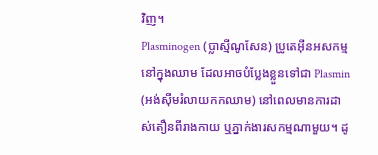វិញ។
Plasminogen (ប្លាស្មីណូសែន) ប្រូតេអ៊ីនអសកម្មនៅក្នុងឈាម ដែលអាចបំប្លែងខ្លួនទៅជា Plasmin (អង់ស៊ីមរំលាយកកឈាម) នៅពេលមានការដាស់តឿនពីរាងកាយ ឬភ្នាក់ងារសកម្មណាមួយ។ ដូ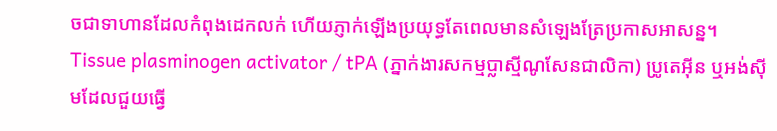ចជាទាហានដែលកំពុងដេកលក់ ហើយភ្ញាក់ឡើងប្រយុទ្ធតែពេលមានសំឡេងត្រែប្រកាសអាសន្ន។
Tissue plasminogen activator / tPA (ភ្នាក់ងារសកម្មប្លាស្មីណូសែនជាលិកា) ប្រូតេអ៊ីន ឬអង់ស៊ីមដែលជួយធ្វើ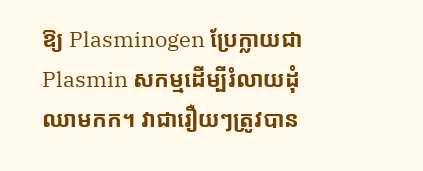ឱ្យ Plasminogen ប្រែក្លាយជា Plasmin សកម្មដើម្បីរំលាយដុំឈាមកក។ វាជារឿយៗត្រូវបាន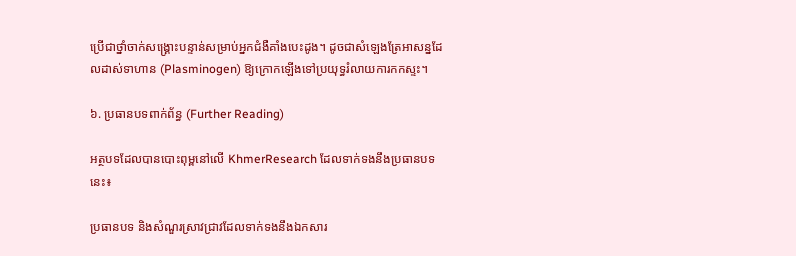ប្រើជាថ្នាំចាក់សង្គ្រោះបន្ទាន់សម្រាប់អ្នកជំងឺគាំងបេះដូង។ ដូចជាសំឡេងត្រែអាសន្នដែលដាស់ទាហាន (Plasminogen) ឱ្យក្រោកឡើងទៅប្រយុទ្ធរំលាយការកកស្ទះ។

៦. ប្រធានបទពាក់ព័ន្ធ (Further Reading)

អត្ថបទដែលបានបោះពុម្ពនៅលើ KhmerResearch ដែលទាក់ទងនឹងប្រធានបទនេះ៖

ប្រធានបទ និងសំណួរស្រាវជ្រាវដែលទាក់ទងនឹងឯកសារ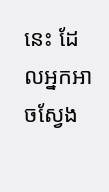នេះ ដែលអ្នកអាចស្វែង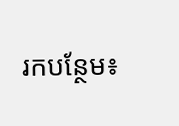រកបន្ថែម៖